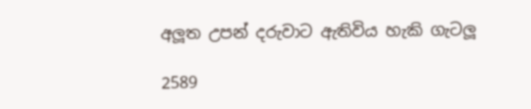අලූත උපන් දරුවාට ඇතිවිය හැකි ගැටලූ

2589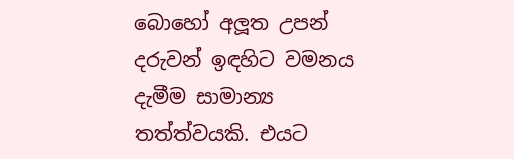බොහෝ අලූත උපන් දරුවන් ඉඳහිට වමනය දැමීම සාමාන්‍ය තත්ත්වයකි. එයට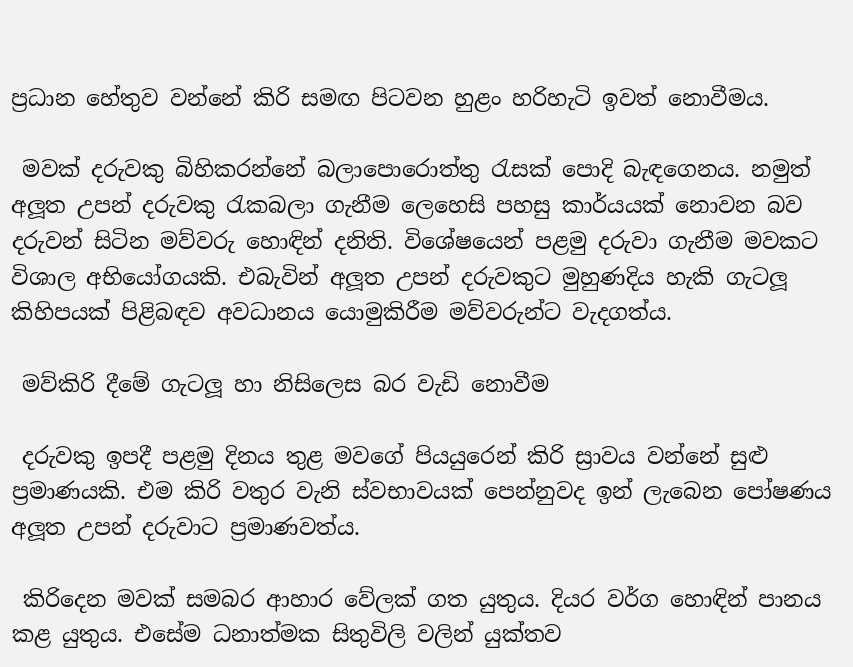ප්‍රධාන හේතුව වන්නේ කිරි සමඟ පිටවන හුළං හරිහැටි ඉවත් නොවීමය.

 මවක් දරුවකු බිහිකරන්නේ බලාපොරොත්තු රැසක් පොදි බැඳගෙනය. නමුත් අලූත උපන් දරුවකු රැකබලා ගැනීම ලෙහෙසි පහසු කාර්යයක් නොවන බව දරුවන් සිටින මව්වරු හොඳින් දනිති. විශේෂයෙන් පළමු දරුවා ගැනීම මවකට විශාල අභියෝගයකි. එබැවින් අලූත උපන් දරුවකුට මුහුණදිය හැකි ගැටලූ කිහිපයක් පිළිබඳව අවධානය යොමුකිරීම මව්වරුන්ට වැදගත්ය.

 මව්කිරි දීමේ ගැටලූ හා නිසිලෙස බර වැඩි නොවීම

 දරුවකු ඉපදී පළමු දිනය තුළ මවගේ පියයුරෙන් කිරි ස්‍රාවය වන්නේ සුළු ප්‍රමාණයකි. එම කිරි වතුර වැනි ස්වභාවයක් පෙන්නුවද ඉන් ලැබෙන පෝෂණය අලූත උපන් දරුවාට ප්‍රමාණවත්ය.

 කිරිදෙන මවක් සමබර ආහාර වේලක් ගත යුතුය. දියර වර්ග හොඳින් පානය කළ යුතුය. එසේම ධනාත්මක සිතුවිලි වලින් යුක්තව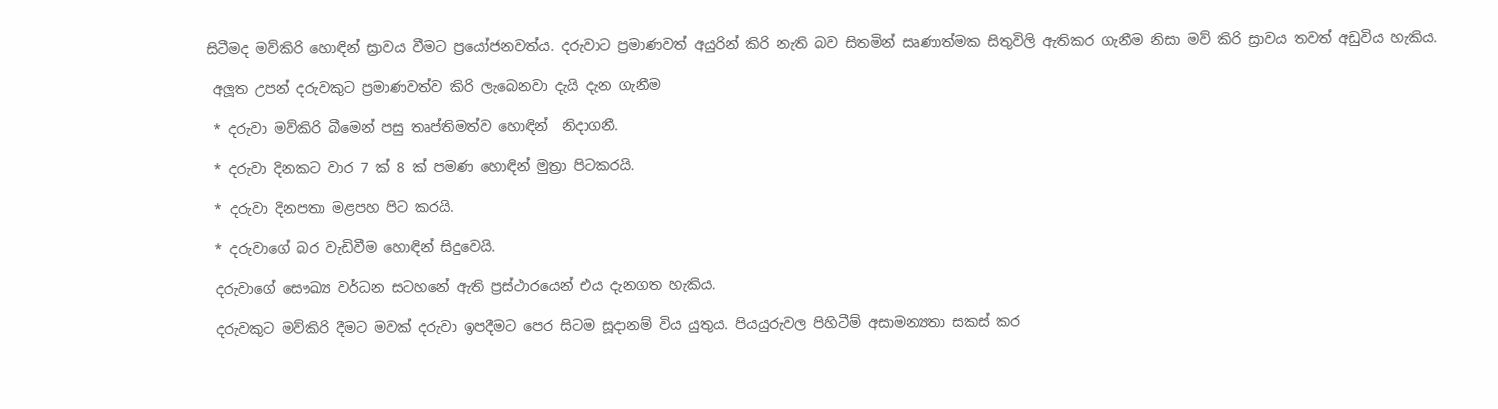සිටීමද මව්කිරි හොඳින් ස්‍රාවය වීමට ප්‍රයෝජනවත්ය. දරුවාට ප්‍රමාණවත් අයුරින් කිරි නැති බව සිතමින් සෘණාත්මක සිතුවිලි ඇතිකර ගැනීම නිසා මව් කිරි ස්‍රාවය තවත් අඩුවිය හැකිය.

 අලූත උපන් දරුවකුට ප්‍රමාණවත්ව කිරි ලැබෙනවා දැයි දැන ගැනීම

 * දරුවා මව්කිරි බීමෙන් පසු තෘප්තිමත්ව හොඳින්  නිදාගනී.

 * දරුවා දිනකට වාර 7 ක් 8 ක් පමණ හොඳින් මුත්‍රා පිටකරයි.

 * දරුවා දිනපතා මළපහ පිට කරයි.

 * දරුවාගේ බර වැඩිවීම හොඳින් සිදුවෙයි.

 දරුවාගේ සෞඛ්‍ය වර්ධන සටහනේ ඇති ප්‍රස්ථාරයෙන් එය දැනගත හැකිය.

 දරුවකුට මව්කිරි දීමට මවක් දරුවා ඉපදීමට පෙර සිටම සූදානම් විය යුතුය. පියයුරුවල පිහිටීම් අසාමන්‍යතා සකස් කර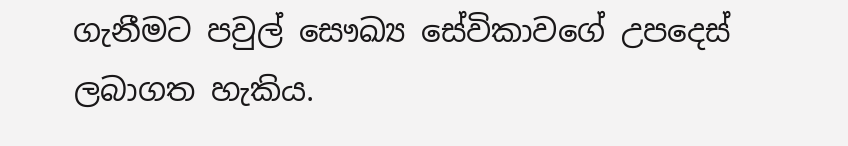ගැනීමට පවුල් සෞඛ්‍ය සේවිකාවගේ උපදෙස් ලබාගත හැකිය.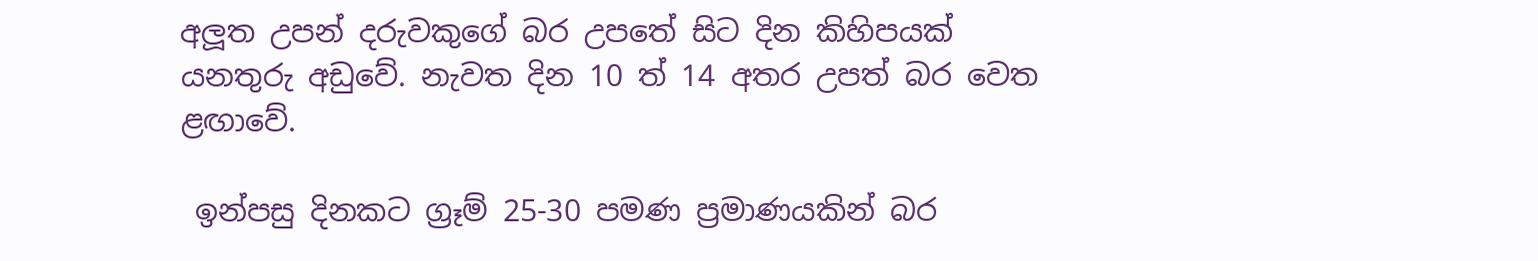අලූත උපන් දරුවකුගේ බර උපතේ සිට දින කිහිපයක් යනතුරු අඩුවේ. නැවත දින 10 ත් 14 අතර උපත් බර වෙත ළඟාවේ.

 ඉන්පසු දිනකට ග්‍රෑම් 25-30 පමණ ප්‍රමාණයකින් බර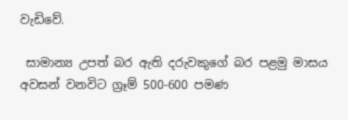වැඩිවේ.

 සාමාන්‍ය උපත් බර ඇති දරුවකුගේ බර පළමු මාසය අවසන් වනවිට ග්‍රෑම් 500-600 පමණ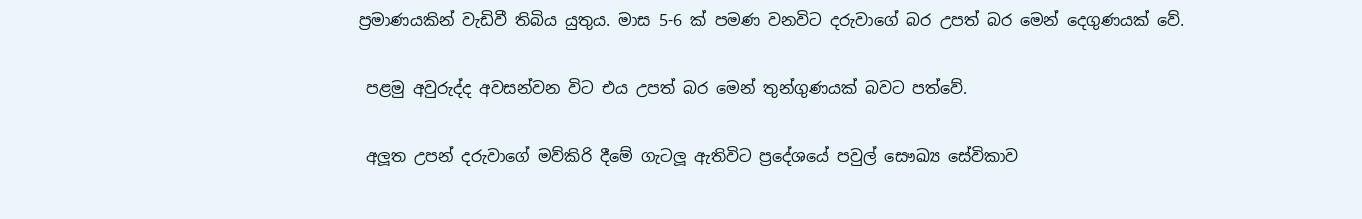ප්‍රමාණයකින් වැඩිවී තිබිය යුතුය. මාස 5-6 ක් පමණ වනවිට දරුවාගේ බර උපත් බර මෙන් දෙගුණයක් වේ.

 පළමු අවුරුද්ද අවසන්වන විට එය උපත් බර මෙන් තුන්ගුණයක් බවට පත්වේ.

 අලූත උපන් දරුවාගේ මව්කිරි දීමේ ගැටලූ ඇතිවිට ප්‍රදේශයේ පවුල් සෞඛ්‍ය සේවිකාව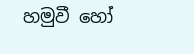හමුවී හෝ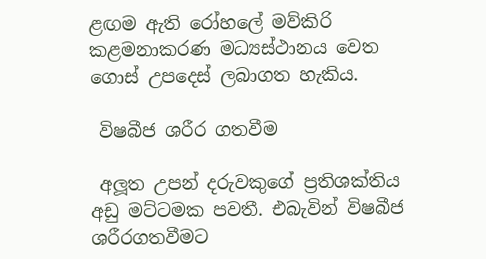ළඟම ඇති රෝහලේ මව්කිරි කළමනාකරණ මධ්‍යස්ථානය වෙත ගොස් උපදෙස් ලබාගත හැකිය.

 විෂබීජ ශරීර ගතවීම

 අලූත උපන් දරුවකුගේ ප්‍රතිශක්තිය අඩු මට්ටමක පවතී. එබැවින් විෂබීජ ශරීරගතවීමට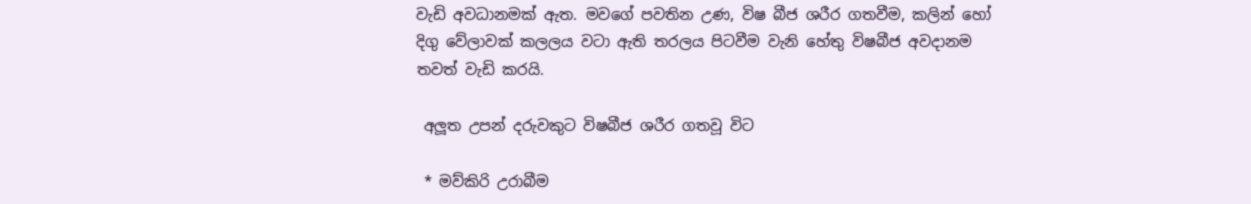වැඩි අවධානමක් ඇත. මවගේ පවතින උණ, විෂ බීජ ශරීර ගතවීම, කලින් හෝ දිගු වේලාවක් කලලය වටා ඇති තරලය පිටවීම වැනි හේතු විෂබීජ අවදානම තවත් වැඩි කරයි.

 අලූත උපන් දරුවකුට විෂබීජ ශරීර ගතවූ විට

 * මව්කිරි උරාබීම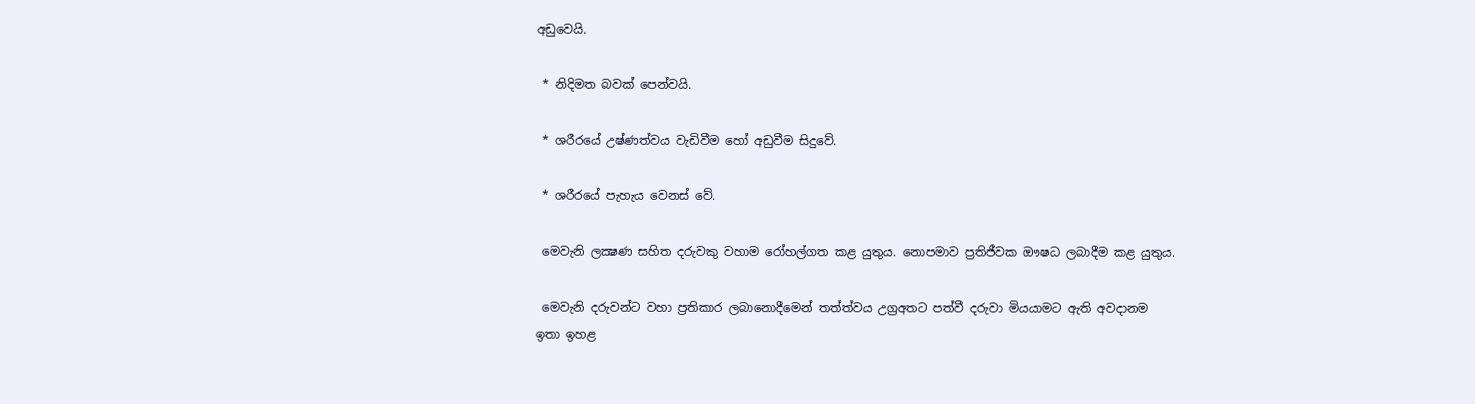අඩුවෙයි.

 * නිදිමත බවක් පෙන්වයි.

 * ශරීරයේ උෂ්ණත්වය වැඩිවීම හෝ අඩුවීම සිදුවේ.

 * ශරීරයේ පැහැය වෙනස් වේ.

 මෙවැනි ලක්‍ෂණ සහිත දරුවකු වහාම රෝහල්ගත කළ යුතුය. නොපමාව ප්‍රතිජීවක ඖෂධ ලබාදීම කළ යුතුය.

 මෙවැනි දරුවන්ට වහා ප්‍රතිකාර ලබානොදීමෙන් තත්ත්වය උග්‍රඅතට පත්වී දරුවා මියයාමට ඇති අවදානම ඉතා ඉහළ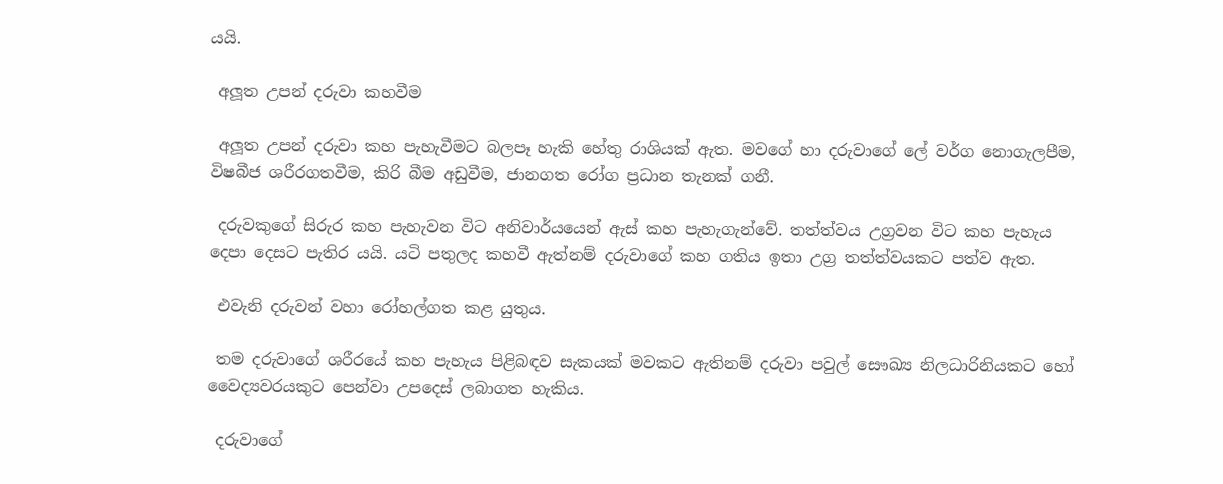යයි.

 අලූත උපන් දරුවා කහවීම

 අලූත උපන් දරුවා කහ පැහැවීමට බලපෑ හැකි හේතු රාශියක් ඇත. මවගේ හා දරුවාගේ ලේ වර්ග නොගැලපීම, විෂබීජ ශරීරගතවීම, කිරි බීම අඩුවීම, ජානගත රෝග ප්‍රධාන තැනක් ගනී.

 දරුවකුගේ සිරුර කහ පැහැවන විට අනිවාර්යයෙන් ඇස් කහ පැහැගැන්වේ. තත්ත්වය උග්‍රවන විට කහ පැහැය දෙපා දෙසට පැතිර යයි. යටි පතුලද කහවී ඇත්නම් දරුවාගේ කහ ගතිය ඉතා උග්‍ර තත්ත්වයකට පත්ව ඇත.

 එවැනි දරුවන් වහා රෝහල්ගත කළ යුතුය.

 තම දරුවාගේ ශරීරයේ කහ පැහැය පිළිබඳව සැකයක් මවකට ඇතිනම් දරුවා පවුල් සෞඛ්‍ය නිලධාරිනියකට හෝ වෛද්‍යවරයකුට පෙන්වා උපදෙස් ලබාගත හැකිය.

 දරුවාගේ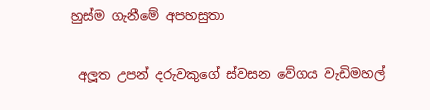හුස්ම ගැනීමේ අපහසුතා

 අලූත උපන් දරුවකුගේ ස්වසන වේගය වැඩිමහල්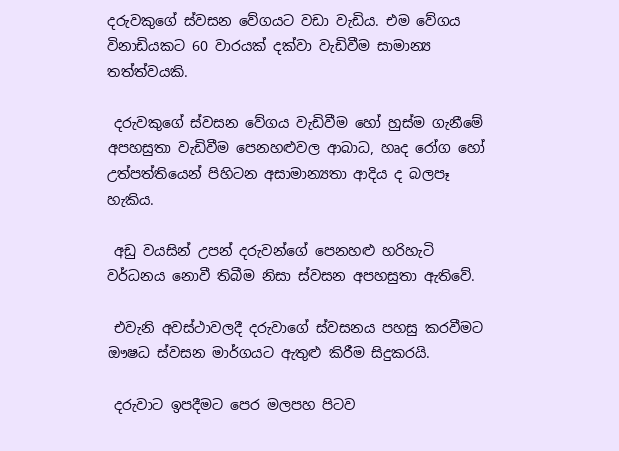දරුවකුගේ ස්වසන වේගයට වඩා වැඩිය. එම වේගය විනාඩියකට 60 වාරයක් දක්වා වැඩිවීම සාමාන්‍ය තත්ත්වයකි.

 දරුවකුගේ ස්වසන වේගය වැඩිවීම හෝ හුස්ම ගැනීමේ අපහසුතා වැඩිවීම පෙනහළුවල ආබාධ, හෘද රෝග හෝ උත්පත්තියෙන් පිහිටන අසාමාන්‍යතා ආදිය ද බලපෑ හැකිය.

 අඩු වයසින් උපන් දරුවන්ගේ පෙනහළු හරිහැටි වර්ධනය නොවී තිබීම නිසා ස්වසන අපහසුතා ඇතිවේ.

 එවැනි අවස්ථාවලදී දරුවාගේ ස්වසනය පහසු කරවීමට ඖෂධ ස්වසන මාර්ගයට ඇතුළු කිරීම සිදුකරයි.

 දරුවාට ඉපදීමට පෙර මලපහ පිටව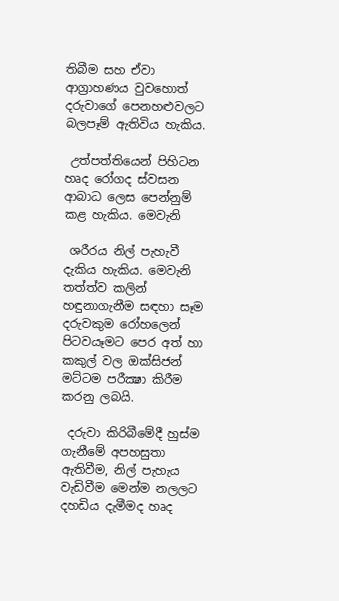තිබීම සහ ඒවා ආග්‍රාහණය වුවහොත් දරුවාගේ පෙනහළුවලට බලපෑම් ඇතිවිය හැකිය.

 උත්පත්තියෙන් පිහිටන හෘද රෝගද ස්වසන ආබාධ ලෙස පෙන්නුම් කළ හැකිය. මෙවැනි

 ශරීරය නිල් පැහැවී දැකිය හැකිය. මෙවැනි තත්ත්ව කලින් හඳුනාගැනීම සඳහා සෑම දරුවකුම රෝහලෙන් පිටවයෑමට පෙර අත් හා කකුල් වල ඔක්සිජන් මට්ටම පරීක්‍ෂා කිරීම කරනු ලබයි.

 දරුවා කිරිබීමේදී හුස්ම ගැනීමේ අපහසුතා ඇතිවීම, නිල් පැහැය වැඩිවීම මෙන්ම නලලට දහඩිය දැමීමද හෘද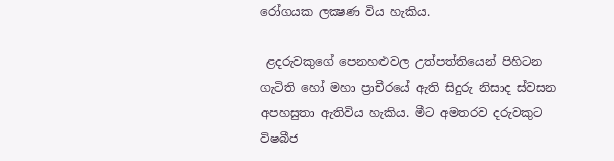රෝගයක ලක්‍ෂණ විය හැකිය.

 ළදරුවකුගේ පෙනහළුවල උත්පත්තියෙන් පිහිටන ගැටිති හෝ මහා ප්‍රාචීරයේ ඇති සිදුරු නිසාද ස්වසන අපහසුතා ඇතිවිය හැකිය. මීට අමතරව දරුවකුට විෂබීජ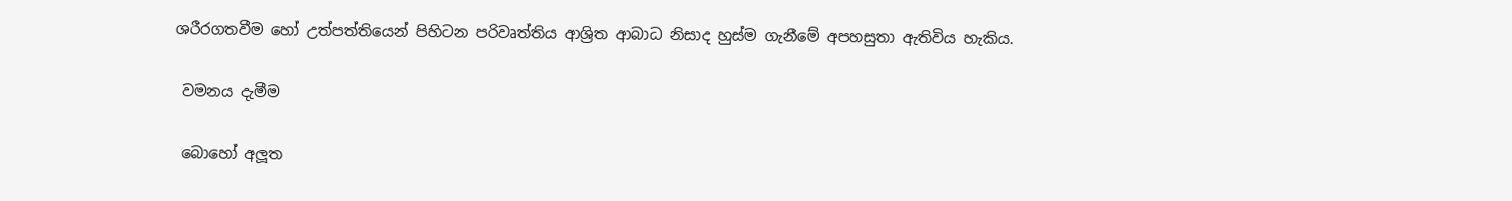ශරීරගතවීම හෝ උත්පත්තියෙන් පිහිටන පරිවෘත්තිය ආශ්‍රිත ආබාධ නිසාද හුස්ම ගැනීමේ අපහසුතා ඇතිවිය හැකිය.

 වමනය දැමීම

 බොහෝ අලූත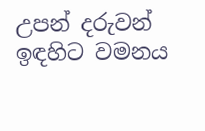උපන් දරුවන් ඉඳහිට වමනය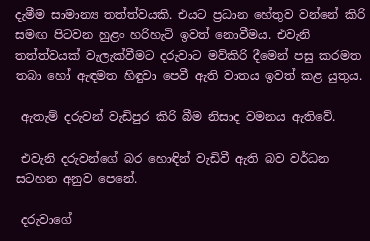දැමීම සාමාන්‍ය තත්ත්වයකි. එයට ප්‍රධාන හේතුව වන්නේ කිරි සමඟ පිටවන හුළං හරිහැටි ඉවත් නොවීමය. එවැනි තත්ත්වයක් වැලැක්වීමට දරුවාට මව්කිරි දීමෙන් පසු කරමත තබා හෝ ඇඳමත හිඳුවා පෙවී ඇති වාතය ඉවත් කළ යුතුය.

 ඇතැම් දරුවන් වැඩිපුර කිරි බීම නිසාද වමනය ඇතිවේ.

 එවැනි දරුවන්ගේ බර හොඳින් වැඩිවී ඇති බව වර්ධන සටහන අනුව පෙනේ.

 දරුවාගේ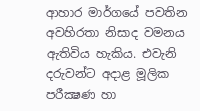ආහාර මාර්ගයේ පවතින අවහිරතා නිසාද වමනය ඇතිවිය හැකිය. එවැනි දරුවන්ට අදාළ මූලික පරීක්‍ෂණ හා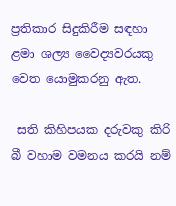ප්‍රතිකාර සිදුකිරීම සඳහා ළමා ශල්‍ය වෛද්‍යවරයකු වෙත යොමුකරනු ඇත.

 සති කිහිපයක දරුවකු කිරි බී වහාම වමනය කරයි නම්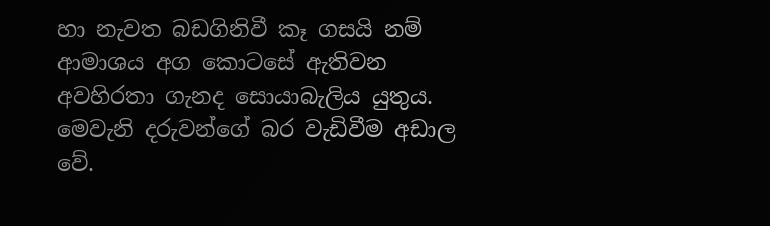හා නැවත බඩගිනිවී කෑ ගසයි නම් ආමාශය අග කොටසේ ඇතිවන අවහිරතා ගැනද සොයාබැලිය යුතුය. මෙවැනි දරුවන්ගේ බර වැඩිවීම අඩාල වේ.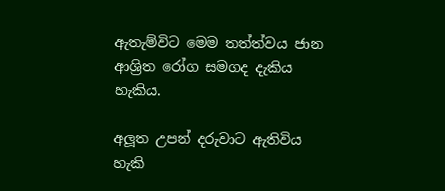ඇතැම්විට මෙම තත්ත්වය ජාන ආශ්‍රිත රෝග සමගද දැකිය හැකිය.

අලූත උපන් දරුවාට ඇතිවිය හැකි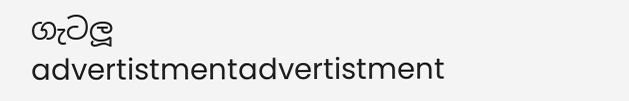ගැටලූ
advertistmentadvertistment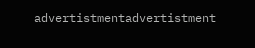advertistmentadvertistment